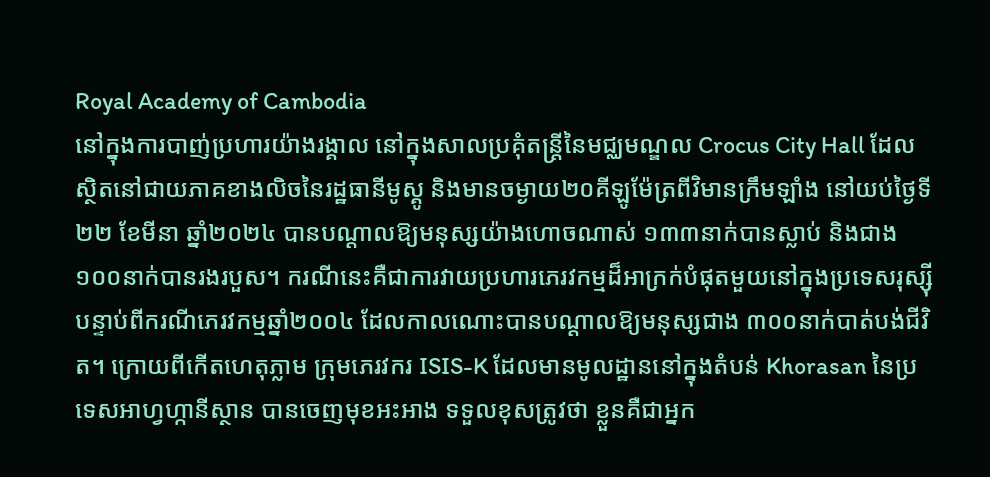Royal Academy of Cambodia
នៅក្នុងការបាញ់ប្រហារយ៉ាងរង្គាល នៅក្នុងសាលប្រគុំតន្ត្រីនៃមជ្ឈមណ្ឌល Crocus City Hall ដែលស្ថិតនៅជាយភាគខាងលិចនៃរដ្ឋធានីមូស្គូ និងមានចម្ងាយ២០គីឡូម៉ែត្រពីវិមានក្រឹមឡាំង នៅយប់ថ្ងៃទី២២ ខែមីនា ឆ្នាំ២០២៤ បានបណ្ដាលឱ្យមនុស្សយ៉ាងហោចណាស់ ១៣៣នាក់បានស្លាប់ និងជាង១០០នាក់បានរងរបួស។ ករណីនេះគឺជាការវាយប្រហារភេរវកម្មដ៏អាក្រក់បំផុតមួយនៅក្នុងប្រទេសរុស្ស៊ី បន្ទាប់ពីករណីភេរវកម្មឆ្នាំ២០០៤ ដែលកាលណោះបានបណ្ដាលឱ្យមនុស្សជាង ៣០០នាក់បាត់បង់ជីវិត។ ក្រោយពីកើតហេតុភ្លាម ក្រុមភេរវករ ISIS-K ដែលមានមូលដ្ឋាននៅក្នុងតំបន់ Khorasan នៃប្រទេសអាហ្វហ្កានីស្ថាន បានចេញមុខអះអាង ទទួលខុសត្រូវថា ខ្លួនគឺជាអ្នក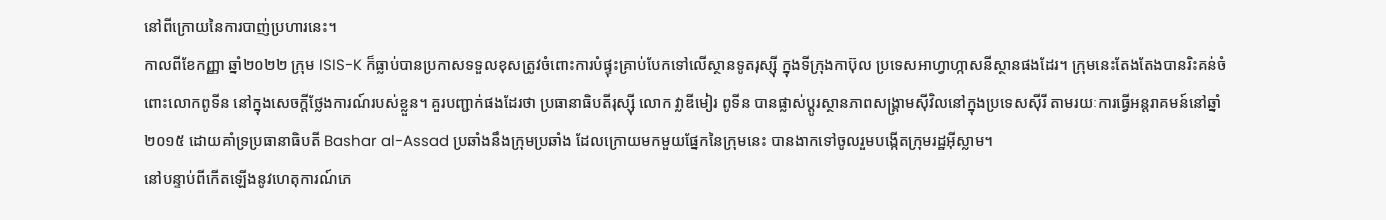នៅពីក្រោយនៃការបាញ់ប្រហារនេះ។
កាលពីខែកញ្ញា ឆ្នាំ២០២២ ក្រុម ISIS-K ក៏ធ្លាប់បានប្រកាសទទួលខុសត្រូវចំពោះការបំផ្ទុះគ្រាប់បែកទៅលើស្ថានទូតរុស្ស៊ី ក្នុងទីក្រុងកាប៊ុល ប្រទេសអាហ្វាហ្កាសនីស្ថានផងដែរ។ ក្រុមនេះតែងតែងបានរិះគន់ចំពោះលោកពូទីន នៅក្នុងសេចក្ដីថ្លែងការណ៍របស់ខ្លួន។ គួរបញ្ជាក់ផងដែរថា ប្រធានាធិបតីរុស្ស៊ី លោក វ្លាឌីមៀរ ពូទីន បានផ្លាស់ប្តូរស្ថានភាពសង្រ្គាមស៊ីវិលនៅក្នុងប្រទេសស៊ីរី តាមរយៈការធ្វើអន្តរាគមន៍នៅឆ្នាំ២០១៥ ដោយគាំទ្រប្រធានាធិបតី Bashar al-Assad ប្រឆាំងនឹងក្រុមប្រឆាំង ដែលក្រោយមកមួយផ្នែកនៃក្រុមនេះ បានងាកទៅចូលរួមបង្កើតក្រុមរដ្ឋអ៊ីស្លាម។
នៅបន្ទាប់ពីកើតឡើងនូវហេតុការណ៍ភេ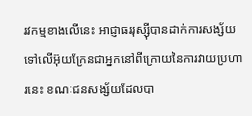រវកម្មខាងលើនេះ អាជ្ញាធររុស្ស៊ីបានដាក់ការសង្ស័យទៅលើអ៊ុយក្រែនជាអ្នកនៅពីក្រោយនៃការវាយប្រហារនេះ ខណៈជនសង្ស័យដែលបា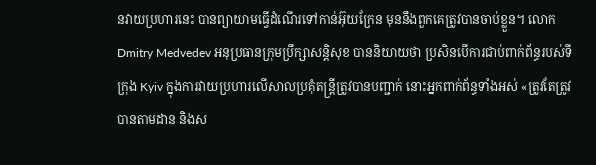នវាយប្រហារនេះ បានព្យាយាមធ្វើដំណើរទៅកាន់អ៊ុយក្រែន មុននឹងពួកគេត្រូវបានចាប់ខ្លួន។ លោក Dmitry Medvedev អនុប្រធានក្រុមប្រឹក្សាសន្តិសុខ បាននិយាយថា ប្រសិនបើការជាប់ពាក់ព័ន្ធរបស់ទីក្រុង Kyiv ក្នុងការវាយប្រហារលើសាលប្រគុំតន្ត្រីត្រូវបានបញ្ជាក់ នោះអ្នកពាក់ព័ន្ធទាំងអស់ «ត្រូវតែត្រូវបានតាមដាន និងស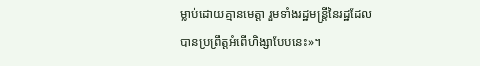ម្លាប់ដោយគ្មានមេត្តា រួមទាំងរដ្ឋមន្ត្រីនៃរដ្ឋដែលបានប្រព្រឹត្តអំពើហិង្សាបែបនេះ»។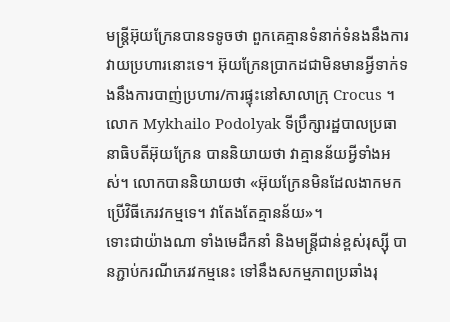មន្ត្រីអ៊ុយក្រែនបានទទូចថា ពួកគេគ្មានទំនាក់ទំនងនឹងការវាយប្រហារនោះទេ។ អ៊ុយក្រែនប្រាកដជាមិនមានអ្វីទាក់ទងនឹងការបាញ់ប្រហារ/ការផ្ទុះនៅសាលាក្រុ Crocus ។ លោក Mykhailo Podolyak ទីប្រឹក្សារដ្ឋបាលប្រធានាធិបតីអ៊ុយក្រែន បាននិយាយថា វាគ្មានន័យអ្វីទាំងអស់។ លោកបាននិយាយថា «អ៊ុយក្រែនមិនដែលងាកមកប្រើវិធីភេរវកម្មទេ។ វាតែងតែគ្មានន័យ»។
ទោះជាយ៉ាងណា ទាំងមេដឹកនាំ និងមន្ត្រីជាន់ខ្ពស់រុស្ស៊ី បានភ្ជាប់ករណីភេរវកម្មនេះ ទៅនឹងសកម្មភាពប្រឆាំងរុ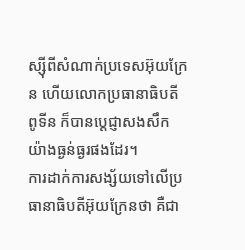ស្ស៊ីពីសំណាក់ប្រទេសអ៊ុយក្រែន ហើយលោកប្រធានាធិបតី ពូទីន ក៏បានប្តេជ្ញាសងសឹកយ៉ាងធ្ងន់ធ្ងរផងដែរ។
ការដាក់ការសង្ស័យទៅលើប្រធានាធិបតីអ៊ុយក្រែនថា គឺជា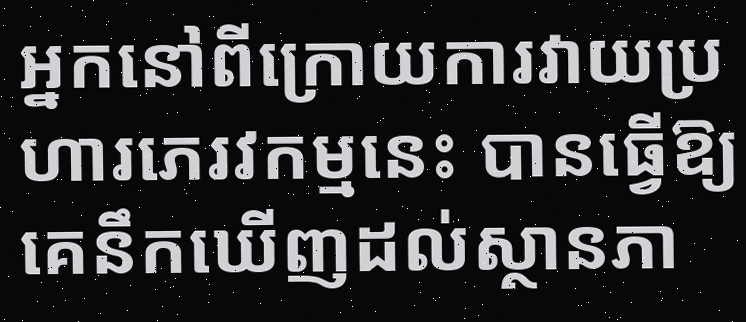អ្នកនៅពីក្រោយការវាយប្រហារភេរវកម្មនេះ បានធ្វើឱ្យគេនឹកឃើញដល់ស្ថានភា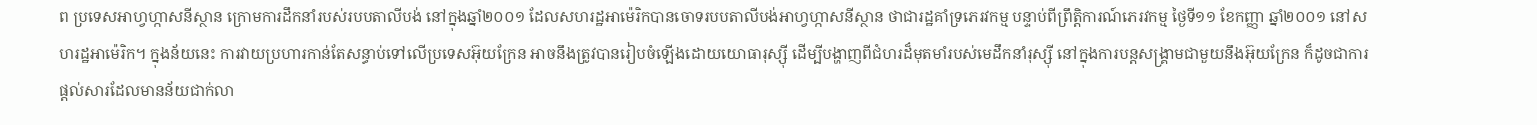ព ប្រទេសអាហ្វហ្កាសនីស្ថាន ក្រោមការដឹកនាំរបស់របបតាលីបង់ នៅក្នុងឆ្នាំ២០០១ ដែលសហរដ្ឋអាម៉េរិកបានចោទរបបតាលីបង់អាហ្វហ្កាសនីស្ថាន ថាជារដ្ឋគាំទ្រភេរវកម្ម បន្ទាប់ពីព្រឹត្តិការណ៍ភេរវកម្ម ថ្ងៃទី១១ ខែកញ្ញា ឆ្នាំ២០០១ នៅសហរដ្ឋអាម៉េរិក។ ក្នុងន័យនេះ ការវាយប្រហារកាន់តែសន្ធាប់ទៅលើប្រទេសអ៊ុយក្រែន អាចនឹងត្រូវបានរៀបចំឡើងដោយយោធារុស្ស៊ី ដើម្បីបង្ហាញពីជំហរដ៏មុតមាំរបស់មេដឹកនាំរុស្ស៊ី នៅក្នុងការបន្តសង្គ្រាមជាមួយនឹងអ៊ុយក្រែន ក៏ដូចជាការផ្ដល់សារដែលមានន័យជាក់លា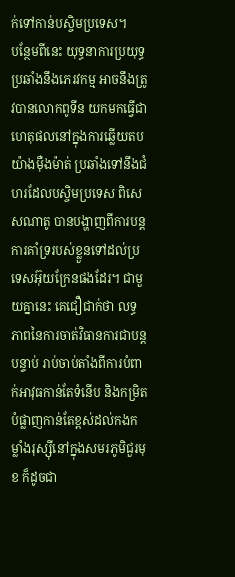ក់ទៅកាន់បស្ចិមប្រទេស។
បន្ថែមពីនេះ យុទ្ធនាការប្រយុទ្ធប្រឆាំងនឹងភេរវកម្ម អាចនឹងត្រូវបានលោកពូទីន យកមកធ្វើជាហេតុផលនៅក្នុងការឆ្លើយតបយ៉ាងម៉ឺងម៉ាត់ ប្រឆាំងទៅនឹងជំហរដែលបស្ចិមប្រទេស ពិសេសណាតូ បានបង្ហាញពីការបន្តការគាំទ្ររបស់ខ្លួនទៅដល់ប្រទេសអ៊ុយក្រែនផងដែរ។ ជាមួយគ្នានេះ គេជឿជាក់ថា លទ្ធភាពនៃការចាត់វិធានការជាបន្តបន្ទាប់ រាប់ចាប់តាំងពីការបំពាក់អាវុធកាន់តែទំនើប និងកម្រិតបំផ្លាញកាន់តែខ្ពស់ដល់កងកម្លាំងរុស្ស៊ីនៅក្នុងសមរភូមិជួរមុខ ក៏ដូចជា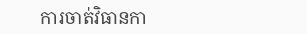ការចាត់វិធានកា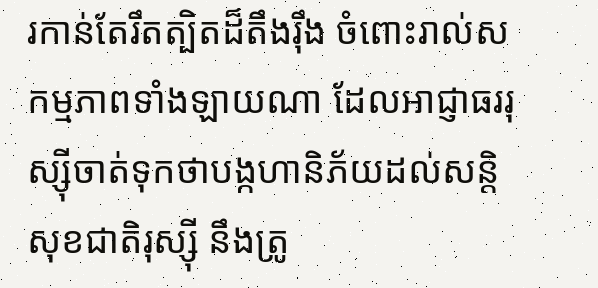រកាន់តែរឹតត្បិតដ៏តឹងរ៉ឹង ចំពោះរាល់សកម្មភាពទាំងឡាយណា ដែលអាជ្ញាធររុស្ស៊ីចាត់ទុកថាបង្កហានិភ័យដល់សន្តិសុខជាតិរុស្ស៊ី នឹងត្រូ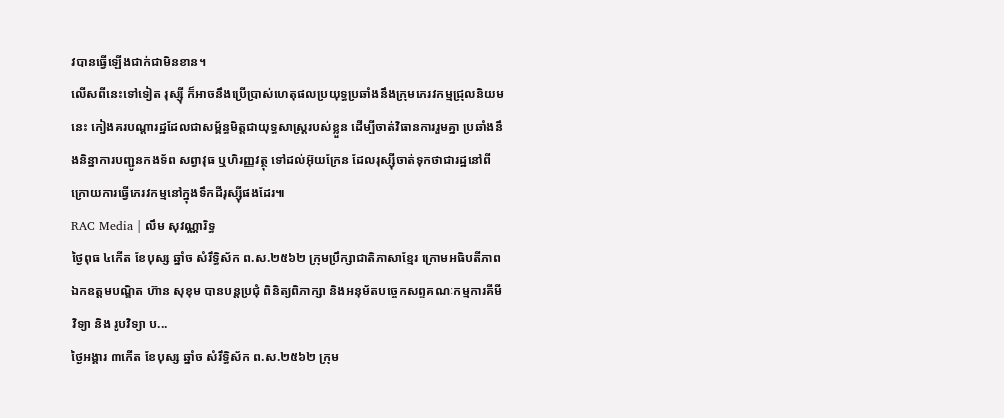វបានធ្វើឡើងជាក់ជាមិនខាន។
លើសពីនេះទៅទៀត រុស្ស៊ី ក៏អាចនឹងប្រើប្រាស់ហេតុផលប្រយុទ្ធប្រឆាំងនឹងក្រុមភេរវកម្មជ្រុលនិយមនេះ កៀងគរបណ្ដារដ្ឋដែលជាសម្ព័ន្ធមិត្តជាយុទ្ធសាស្ត្ររបស់ខ្លួន ដើម្បីចាត់វិធានការរួមគ្នា ប្រឆាំងនឹងនិន្នាការបញ្ជូនកងទ័ព សព្វាវុធ ឬហិរញ្ញវត្ថុ ទៅដល់អ៊ុយក្រែន ដែលរុស្ស៊ីចាត់ទុកថាជារដ្ឋនៅពីក្រោយការធ្វើភេរវកម្មនៅក្នុងទឹកដីរុស្ស៊ីផងដែរ៕
RAC Media | លឹម សុវណ្ណារិទ្ធ
ថ្ងៃពុធ ៤កើត ខែបុស្ស ឆ្នាំច សំរឹទ្ធិស័ក ព.ស.២៥៦២ ក្រុមប្រឹក្សាជាតិភាសាខ្មែរ ក្រោមអធិបតីភាពឯកឧត្តមបណ្ឌិត ហ៊ាន សុខុម បានបន្តប្រជុំ ពិនិត្យពិភាក្សា និងអនុម័តបច្ចេកសព្ទគណៈកម្មការគីមីវិទ្យា និង រូបវិទ្យា ប...
ថ្ងៃអង្គារ ៣កើត ខែបុស្ស ឆ្នាំច សំរឹទ្ធិស័ក ព.ស.២៥៦២ ក្រុម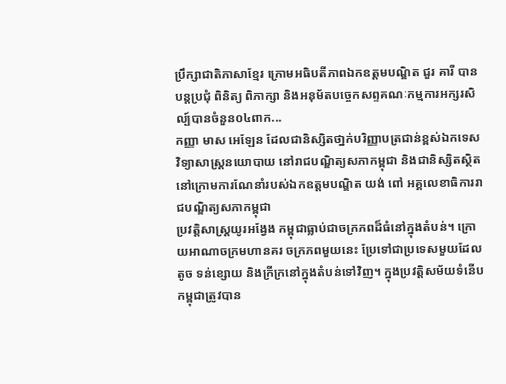ប្រឹក្សាជាតិភាសាខ្មែរ ក្រោមអធិបតីភាពឯកឧត្តមបណ្ឌិត ជួរ គារី បានបន្តប្រជុំ ពិនិត្យ ពិភាក្សា និងអនុម័តបច្ចេកសព្ទគណៈកម្មការអក្សរសិល្ប៍បានចំនួន០៤ពាក...
កញ្ញា មាស អេឡែន ដែលជានិស្សិតថា្នក់បរិញ្ញាបត្រជាន់ខ្ពស់ឯកទេសវិទ្យាសាស្ត្រនយោបាយ នៅរាជបណ្ឌិត្យសភាកម្ពុជា និងជានិស្សិតស្ថិតនៅក្រោមការណែនាំរបស់ឯកឧត្តមបណ្ឌិត យង់ ពៅ អគ្គលេខាធិការរាជបណ្ឌិត្យសភាកម្ពុជា
ប្រវត្តិសាស្ត្រយូរអង្វែង កម្ពុជាធ្លាប់ជាចក្រភពដ៏ធំនៅក្នុងតំបន់។ ក្រោយអាណាចក្រមហានគរ ចក្រភពមួយនេះ ប្រែទៅជាប្រទេសមួយដែលតូច ទន់ខ្សោយ និងក្រីក្រនៅក្នុងតំបន់ទៅវិញ។ ក្នុងប្រវត្តិសម័យទំនើប កម្ពុជាត្រូវបាន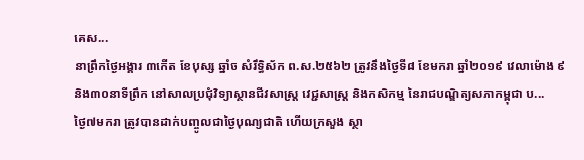គេស...
នាព្រឹកថ្ងៃអង្គារ ៣កើត ខែបុស្ស ឆ្នាំច សំរឹទ្ធិស័ក ព.ស.២៥៦២ ត្រូវនឹងថ្ងៃទី៨ ខែមករា ឆ្នាំ២០១៩ វេលាម៉ោង ៩ និង៣០នាទីព្រឹក នៅសាលប្រជុំវិទ្យាស្ថានជីវសាស្ត្រ វេជ្ជសាស្ត្រ និងកសិកម្ម នៃរាជបណ្ឌិត្យសភាកម្ពុជា ប...
ថ្ងៃ៧មករា ត្រូវបានដាក់បញ្ចូលជាថ្ងៃបុណ្យជាតិ ហើយក្រសួង ស្ថា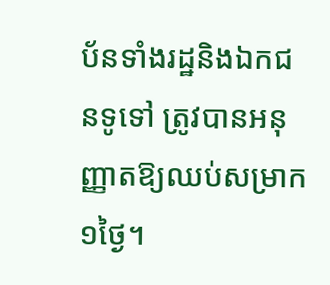ប័នទាំងរដ្ឋនិងឯកជនទូទៅ ត្រូវបានអនុញ្ញាតឱ្យឈប់សម្រាក១ថ្ងៃ។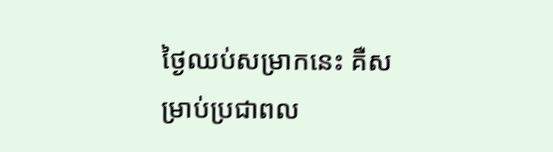ថ្ងៃឈប់សម្រាកនេះ គឺសម្រាប់ប្រជាពល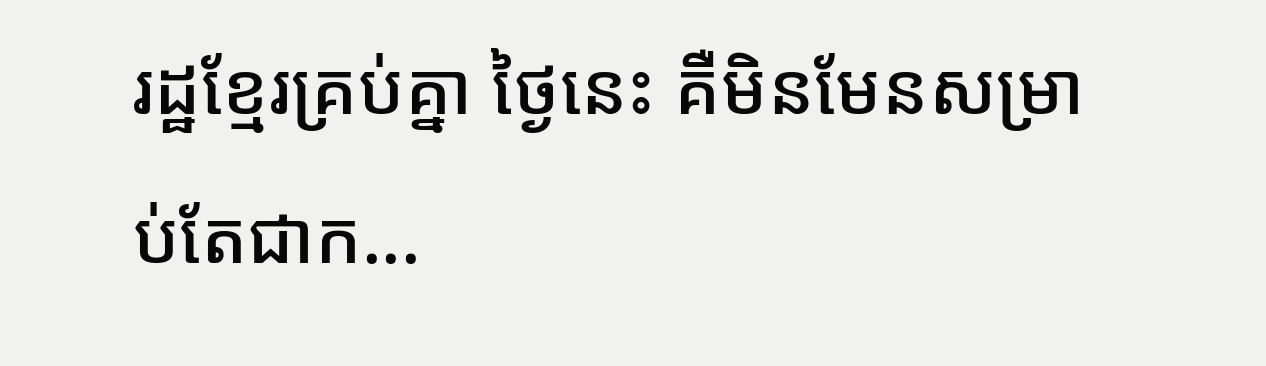រដ្ឋខ្មែរគ្រប់គ្នា ថ្ងៃនេះ គឺមិនមែនសម្រាប់តែជាក...